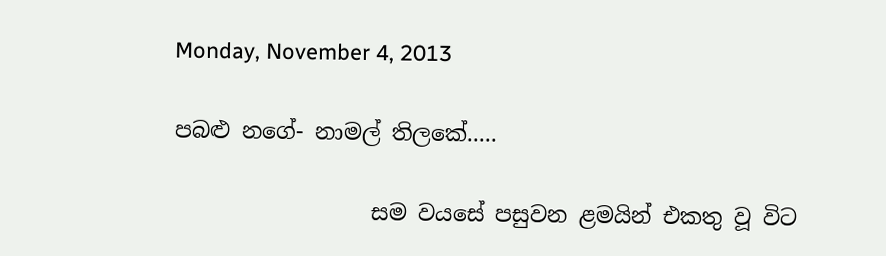Monday, November 4, 2013

පබළු නගේ- නාමල් තිලකේ.....

                  සම වයසේ පසුවන ළමයින් එකතු වූ විට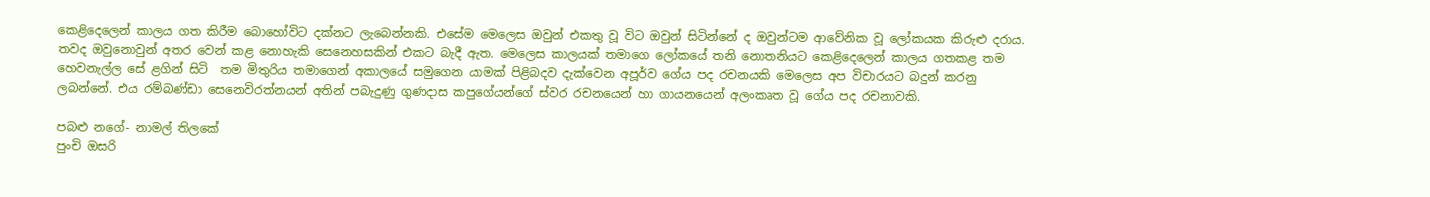කෙළිදෙලෙන් කාලය ගත කිරීම බොහෝවිට දක්නට ලැබෙන්නකි. එසේම මෙලෙස ඔවුන් එකතු වූ විට ඔවුන් සිටින්නේ ද ඔවුන්ටම ආවේනික වූ ලෝකයක කිරුළු දරාය. තවද ඔවුනොවුන් අතර වෙන් කළ නොහැකි සෙනෙහසකින් එකට බැදී ඇත. මෙලෙස කාලයක් තමාගෙ ලෝකයේ තනි නොතනියට කෙළිදෙලෙන් කාලය ගතකළ තම හෙවනැල්ල සේ ළගින් සිටි  තම මිතුරිය තමාගෙන් අකාලයේ සමුගෙන යාමක් පිළිබදව දැක්වෙන අපූර්ව ගේය පද රචනයකි මෙලෙස අප විචාරයට බදුන් කරනු ලබන්නේ. එය රම්බණ්ඩා සෙනෙවිරත්නයන් අතින් පබැදුණු ගුණදාස කපුගේයන්ගේ ස්වර රචනයෙන් හා ගායනයෙන් අලංකෘත වූ ගේය පද රචනාවකි.

පබළු නගේ- නාමල් තිලකේ
පුංචි ඔසරි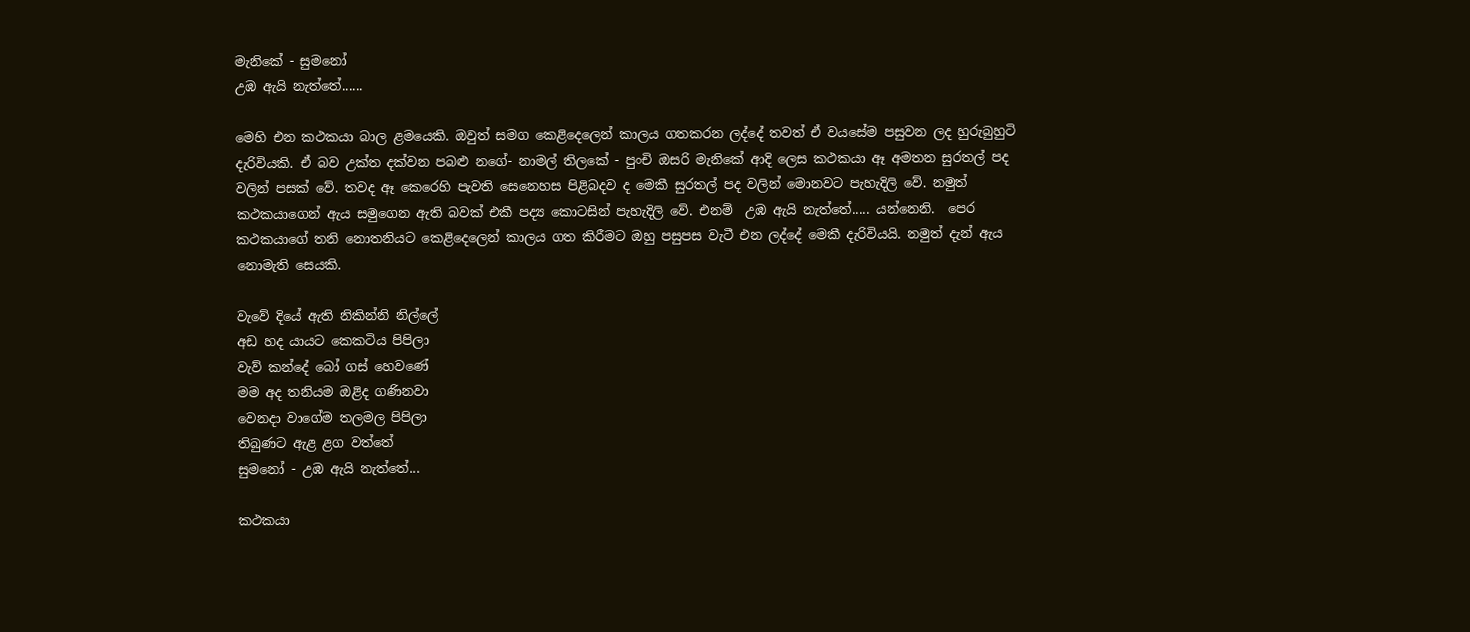මැනිකේ - සුමනෝ
උඹ ඇයි නැත්තේ......

මෙහි එන කථකයා බාල ළමයෙකි. ඔවුත් සමග කෙළිදෙලෙන් කාලය ගතකරන ලද්දේ තවත් ඒ වයසේම පසුවන ලද හුරුබුහුටි දැරිවියකි. ඒ බව උක්ත දක්වන පබළු නගේ- නාමල් තිලකේ - පුංචි ඔසරි මැනිකේ ආදි ලෙස කථකයා ඈ අමතන සුරතල් පද වලින් පසක් වේ. තවද ඈ කෙරෙහි පැවති සෙනෙහස පිළිබදව ද මෙකී සුරතල් පද වලින් මොනවට පැහැදිලි වේ. නමුත් කථකයාගෙන් ඇය සමුගෙන ඇති බවක් එකී පද්‍ය කොටසින් පැහැදිලි වේ. එනම්  උඹ ඇයි නැත්තේ..... යන්නෙනි.  පෙර කථකයාගේ තනි නොතනියට කෙළිදෙලෙන් කාලය ගත කිරීමට ඔහු පසුපස වැටී එන ලද්දේ මෙකී දැරිවියයි. නමුත් දැන් ඇය නොමැති සෙයකි.

වැවේ දියේ ඇති නිකින්නි නිල්ලේ
අඩ හද යායට කෙකටිය පිපිලා
වැව් කන්දේ බෝ ගස් හෙවණේ
මම අද තනියම ඔළිද ගණිනවා
වෙනදා වාගේම තලමල පිපිලා
තිබුණට ඇළ ළග වත්තේ
සුමනෝ - උඹ ඇයි නැත්තේ...

කථකයා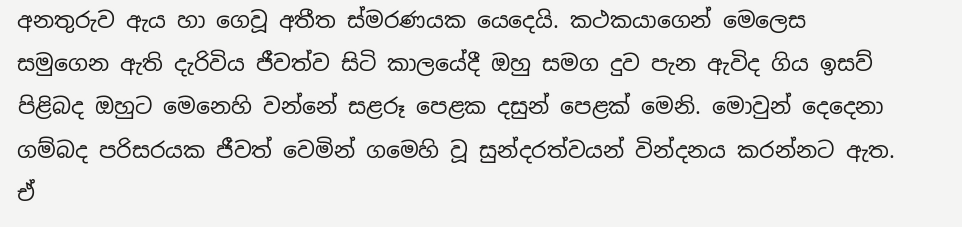අනතුරුව ඇය හා ගෙවූ අතීත ස්මරණයක යෙදෙයි. කථකයාගෙන් මෙලෙස සමුගෙන ඇති දැරිවිය ජීවත්ව සිටි කාලයේදී ඔහු සමග දුව පැන ඇවිද ගිය ඉසව් පිළිබද ඔහුට මෙනෙහි වන්නේ සළරූ පෙළක දසුන් පෙළක් මෙනි. මොවුන් දෙදෙනා ගම්බද පරිසරයක ජීවත් වෙමින් ගමෙහි වූ සුන්දරත්වයන් වින්දනය කරන්නට ඇත. ඒ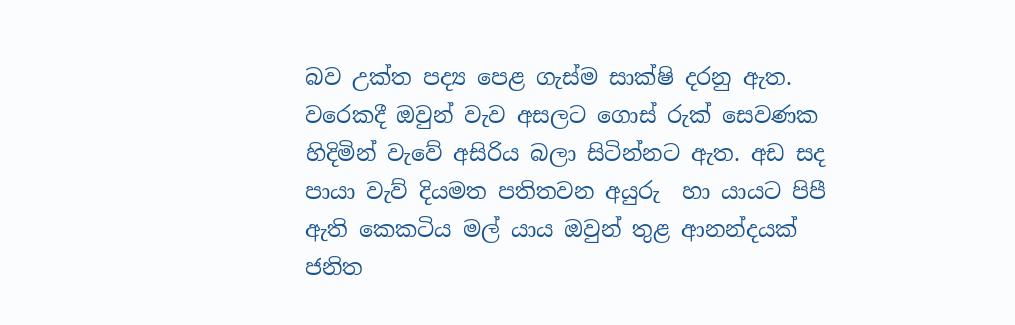බව උක්ත පද්‍ය පෙළ ගැස්ම සාක්ෂි දරනු ඇත. වරෙකදී ඔවුන් වැව අසලට ගොස් රුක් සෙවණක හිදිමින් වැවේ අසිරිය බලා සිටින්නට ඇත. අඩ සද පායා වැව් දියමත පතිතවන අයුරු  හා යායට පිපී ඇති කෙකටිය මල් යාය ඔවුන් තුළ ආනන්දයක් ජනිත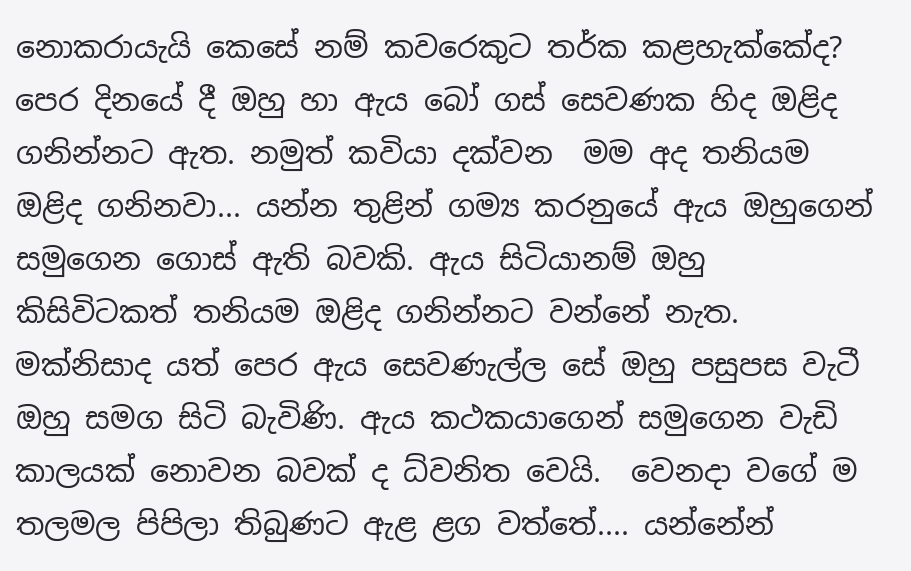නොකරායැයි කෙසේ නම් කවරෙකුට තර්ක කළහැක්කේද? පෙර දිනයේ දී ඔහු හා ඇය බෝ ගස් සෙවණක හිද ඔළිද ගනින්නට ඇත. නමුත් කවියා දක්වන  මම අද තනියම ඔළිද ගනිනවා... යන්න තුළින් ගම්‍ය කරනුයේ ඇය ඔහුගෙන් සමුගෙන ගොස් ඇති බවකි. ඇය සිටියානම් ඔහු කිසිවිටකත් තනියම ඔළිද ගනින්නට වන්නේ නැත. මක්නිසාද යත් පෙර ඇය සෙවණැල්ල සේ ඔහු පසුපස වැටී ඔහු සමග සිටි බැවිණි. ඇය කථකයාගෙන් සමුගෙන වැඩි කාලයක් නොවන බවක් ද ධ්වනිත වෙයි.  වෙනදා වගේ ම තලමල පිපිලා තිබුණට ඇළ ළග වත්තේ.... යන්නේන්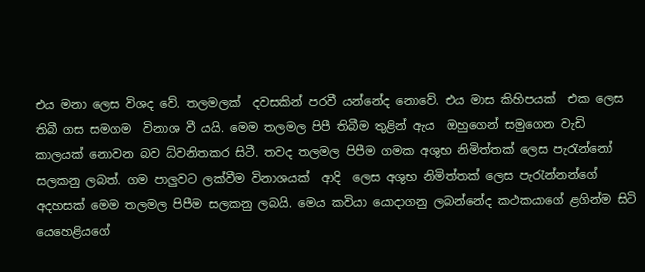එය මනා ලෙස විශද වේ. තලමලක්  දවසකින් පරවී යන්නේද නොවේ. එය මාස කිහිපයක්  එක ලෙස  තිබී ගස සමගම  විනාශ වී යයි. මෙම තලමල පිපී තිබීම තුළින් ඇය  ඔහුගෙන් සමුගෙන වැඩි කාලයක් නොවන බව ධ්වනිතකර සිටී. තවද තලමල පිපීම ගමක අශුභ නිමිත්තක් ලෙස පැරැන්නෝ සලකනු ලබත්. ගම පාලුවට ලක්වීම විනාශයක්  ආදි  ලෙස අශුභ නිමිත්තක් ලෙස පැරැන්නන්ගේ අදහසක් මෙම තලමල පිපීම සලකනු ලබයි. මෙය කවියා යොදාගනු ලබන්නේද කථකයාගේ ළගින්ම සිටි යෙහෙළියගේ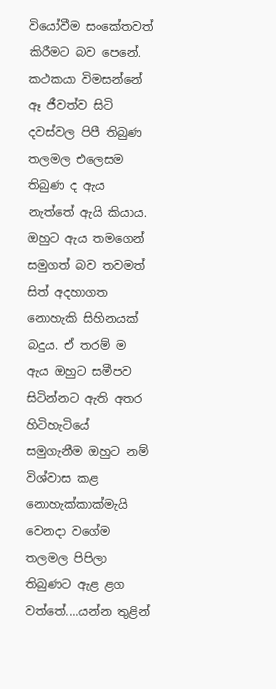වියෝවීම සංකේතවත් කිරීමට බව පෙනේ. කථකයා විමසන්නේ ඈ ජීවත්ව සිටි දවස්වල පිපී තිබුණ තලමල එලෙසම තිබුණ ද ඇය නැත්තේ ඇයි කියාය. ඔහුට ඇය තමගෙන් සමුගත් බව තවමත් සිත් අදහාගත නොහැකි සිහිනයක් බදුය. ඒ තරම් ම ඇය ඔහුට සමීපව සිටින්නට ඇති අතර හිටිහැටියේ සමුගැනීම ඔහුට නම් විශ්වාස කළ නොහැක්කාක්මැයි වෙනදා වගේම තලමල පිපිලා තිබුණට ඇළ ළග වත්තේ....යන්න තුළින්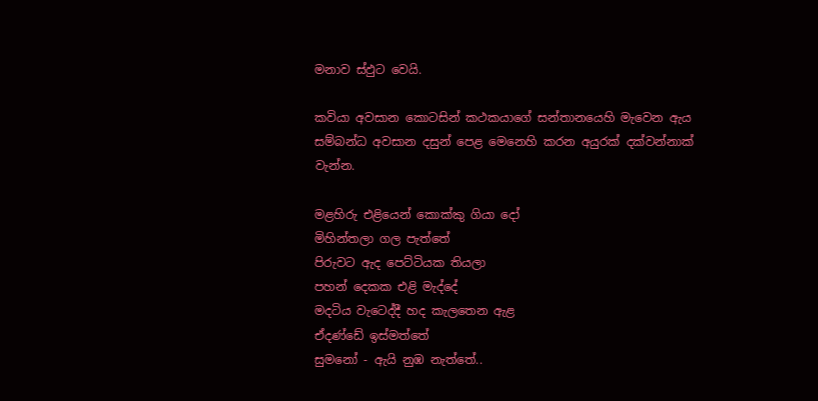මනාව ස්ඵුට වෙයි.

කවියා අවසාන කොටසින් කථකයාගේ සන්තානයෙහි මැවෙන ඇය සම්බන්ධ අවසාන දසුන් පෙළ මෙනෙහි කරන අයුරක් දක්වන්නාක් වැන්න.

මළහිරු එළියෙන් කොක්කු ගියා දෝ
මිහින්තලා ගල පැත්තේ
පිරුවට ඇද පෙට්ටියක තියලා
පහන් දෙකක එළි මැද්දේ
මදටිය වැටෙද්දී හද කැලතෙන ඇළ
ඒදණ්ඩේ ඉස්මත්තේ
සුමනෝ - ඇයි නුඹ නැත්තේ..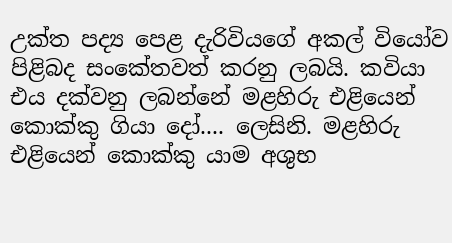උක්ත පද්‍ය පෙළ දැරිවියගේ අකල් වියෝව පිළිබද සංකේතවත් කරනු ලබයි. කවියා එය දක්වනු ලබන්නේ මළහිරු එළියෙන් කොක්කු ගියා දෝ.... ලෙසිනි. මළහිරු එළියෙන් කොක්කු යාම අශුභ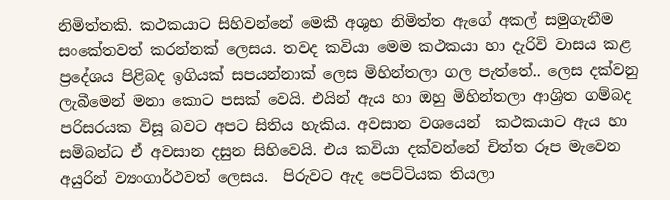නිමිත්තකි. කථකයාට සිහිවන්නේ මෙකී අශුභ නිමිත්ත ඇගේ අකල් සමුගැනීම සංකේතවත් කරන්නක් ලෙසය. තවද කවියා මෙම කථකයා හා දැරිවි වාසය කළ ප්‍රදේශය පිළිබද ඉගියක් සපයන්නාක් ලෙස මිහින්තලා ගල පැත්තේ.. ලෙස දක්වනු ලැබීමෙන් මනා කොට පසක් වෙයි. එයින් ඇය හා ඔහු මිහින්තලා ආශ්‍රිත ගම්බද පරිසරයක විසූ බවට අපට සිතිය හැකිය. අවසාන වශයෙන්  කථකයාට ඇය හා සමිබන්ධ ඒ අවසාන දසුන සිහිවෙයි. එය කවියා දක්වන්නේ චිත්ත රූප මැවෙන අයුරින් ව්‍යංගාර්ථවත් ලෙසය.  පිරුවට ඇද පෙට්ටියක තියලා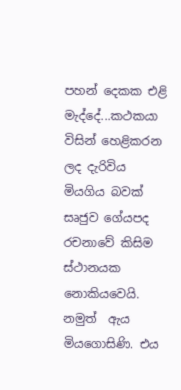පහන් දෙකක එළි මැද්දේ...කථකයා  විසින් හෙළිකරන ලද දැරිවිය මියගිය බවක් සෘජුව ගේයපද රචනාවේ කිසිම ස්ථානයක නොකියවෙයි. නමුත්  ඇය මියගොසිණි. එය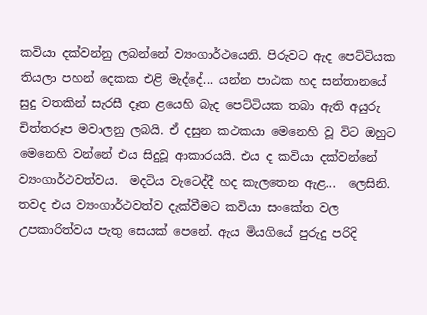කවියා දක්වන්නු ලබන්නේ ව්‍යංගාර්ථයෙනි. පිරුවට ඇද පෙට්ටියක තියලා පහන් දෙකක එළි මැද්දේ... යන්න පාඨක හද සන්තානයේ  සුදු වතකින් සැරසී දෑත ළයෙහි බැද පෙට්ටියක තබා ඇති අයුරු චිත්තරූප මවාලනු ලබයි. ඒ දසුන කථකයා මෙනෙහි වූ විට ඔහුට මෙනෙහි වන්නේ එය සිදුවූ ආකාරයයි. එය ද කවියා දක්වන්නේ ව්‍යංගාර්ථවත්වය.  මදටිය වැටෙද්දී හද කැලතෙන ඇළ...  ලෙසිනි. තවද එය ව්‍යංගාර්ථවත්ව දැක්වීමට කවියා සංකේත වල උපකාරිත්වය පැතු සෙයක් පෙනේ. ඇය මියගියේ පුරුදු පරිදි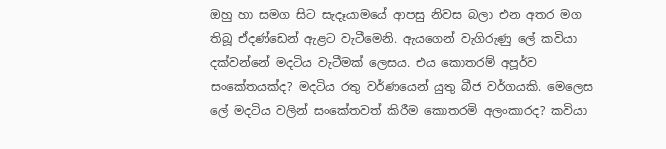ඔහු හා සමග සිට සැදෑයාමයේ ආපසු නිවස බලා එන අතර මග තිබූ ඒදණ්ඩෙන් ඇළට වැටීමෙනි. ඇයගෙන් වැගිරුණු ලේ කවියා දක්වන්නේ මදටිය වැටීමක් ලෙසය. එය කොතරම් අපූර්ව සංකේතයක්ද? මදටිය රතු වර්ණයෙන් යුතු බීජ වර්ගයකි. මෙලෙස ලේ මදටිය වලින් සංකේතවත් කිරීම කොතරමි අලංකාරද? කවියා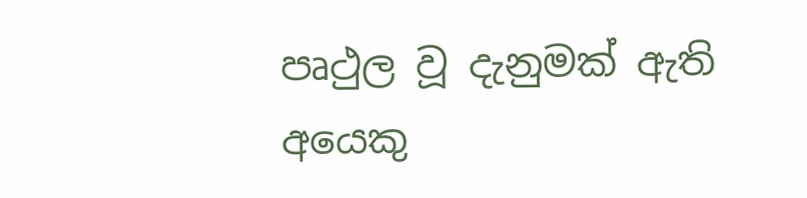පෘථුල වූ දැනුමක් ඇති අයෙකු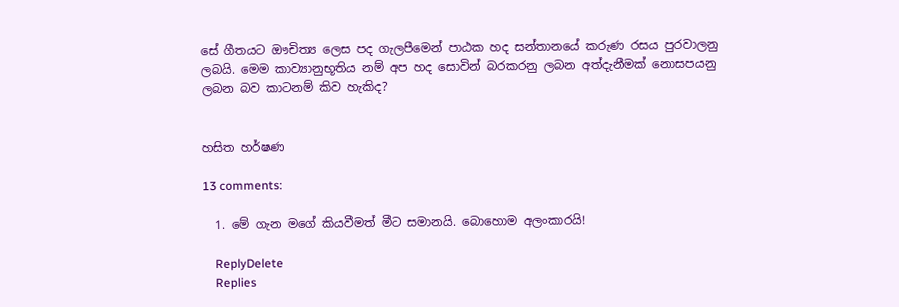සේ ගීතයට ඖචිත්‍ය ලෙස පද ගැලපීමෙන් පාඨක හද සන්තානයේ කරුණ රසය පුරවාලනු ලබයි. මෙම කාව්‍යානුභූතිය නම් අප හද සොවින් බරකරනු ලබන අත්දැනීමක් නොසපයනු ලබන බව කාටනම් කිව හැකිද?


හසිත හර්ෂණ

13 comments:

  1. මේ ගැන මගේ කියවීමත් මීට සමානයි. බොහොම අලංකාරයි!

    ReplyDelete
    Replies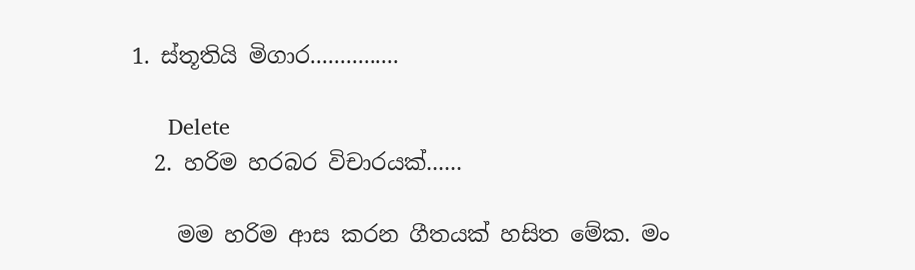1. ස්තූතියි මිගාර...............

      Delete
  2. හරිම හරබර විචාරයක්......

    මම හරිම ආස කරන ගීතයක් හසිත මේක. මං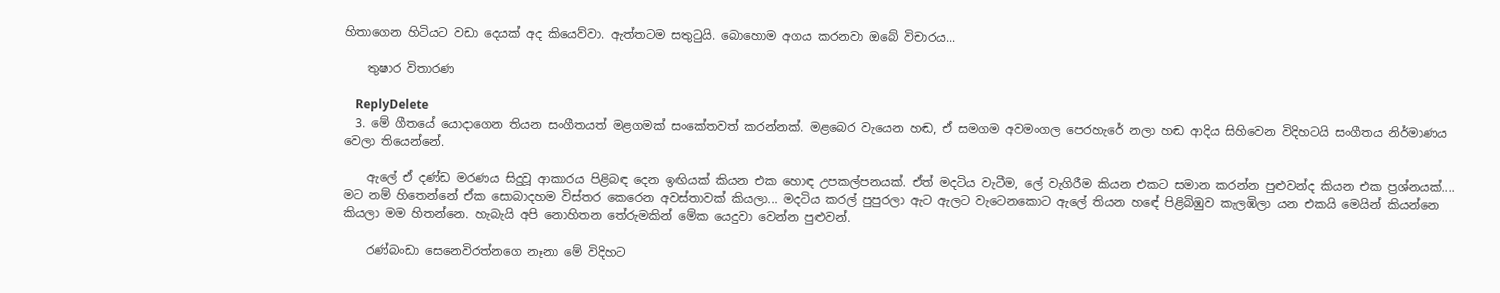හිතාගෙන හිටියට වඩා දෙයක් අද කියෙව්වා. ඇත්තටම සතුටුයි. බොහොම අගය කරනවා ඔබේ විචාරය...

    තුෂාර විතාරණ

    ReplyDelete
  3. මේ ගීතයේ යොදාගෙන තියන සංගීතයත් මළගමක් සංකේතවත් කරන්නක්. මළබෙර වැයෙන හඬ, ඒ සමගම අවමංගල පෙරහැරේ නලා හඬ ආදිය සිහිවෙන විදිහටයි සංගීතය නිර්මාණය වෙලා තියෙන්නේ.

    ඇලේ ඒ දණ්ඩ මරණය සිදුවූ ආකාරය පිළිබඳ දෙන ඉඟියක් කියන එක හොඳ උපකල්පනයක්. ඒත් මදටිය වැටීම, ලේ වැගිරීම කියන එකට සමාන කරන්න පුළුවන්ද කියන එක ප්‍රශ්නයක්.... මට නම් හිතෙන්නේ ඒක සොබාදහම විස්තර කෙරෙන අවස්තාවක් කියලා... මදටිය කරල් පුපුරලා ඇට ඇලට වැටෙනකොට ඇලේ තියන හඳේ පිළිබිඹුව කැලඹිලා යන එකයි මෙයින් කියන්නෙ කියලා මම හිතන්නෙ. හැබැයි අපි නොහිතන තේරුමකින් මේක යෙදුවා වෙන්න පුළුවන්.

    රණ්බංඩා සෙනෙවිරත්නගෙ නෑනා මේ විදිහට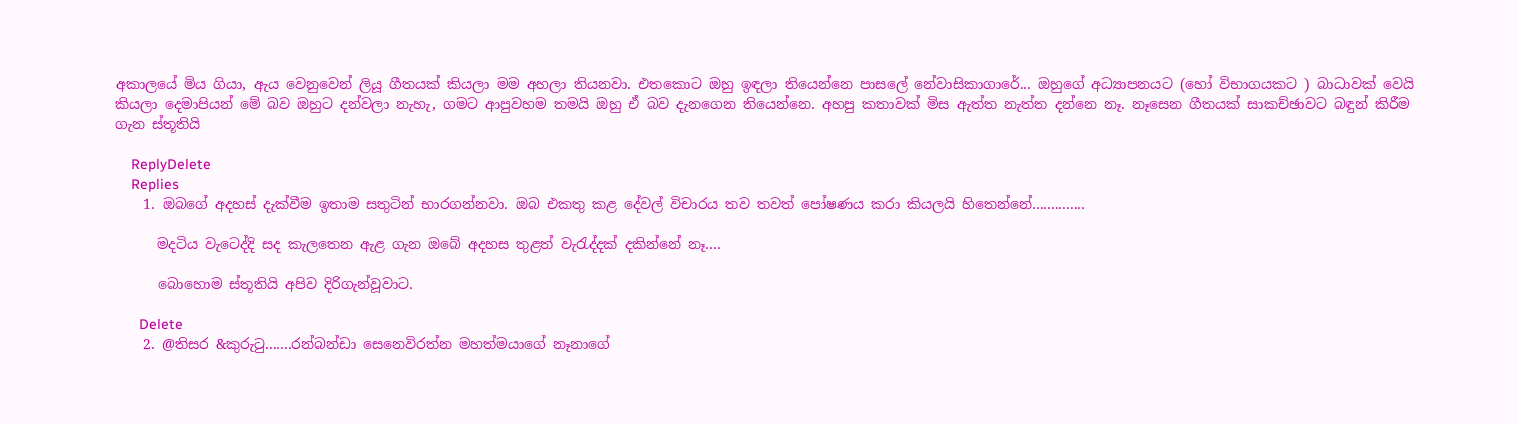අකාලයේ මිය ගියා, ඇය වෙනුවෙන් ලියූ ගීතයක් කියලා මම අහලා තියනවා. එතකොට ඔහු ඉඳලා තියෙන්නෙ පාසලේ නේවාසිකාගාරේ... ඔහුගේ අධ්‍යාපනයට (හෝ විභාගයකට ) බාධාවක් වෙයි කියලා දෙමාපියන් මේ බව ඔහුට දන්වලා නැහැ, ගමට ආපුවහම තමයි ඔහු ඒ බව දැනගෙන තියෙන්නෙ. අහපු කතාවක් මිස ඇත්ත නැත්ත දන්නෙ නෑ. නෑසෙන ගීතයක් සාකච්ඡාවට බඳුන් කිරීම ගැන ස්තූතියි

    ReplyDelete
    Replies
    1. ඔබගේ අදහස් දැක්වීම ඉතාම සතුටින් භාරගන්නවා. ඔබ එකතු කළ දේවල් විචාරය තව තවත් පෝෂණය කරා කියලයි හිතෙන්නේ..............

      මදටිය වැටෙද්දි සද කැලතෙන ඇළ ගැන ඔබේ අදහස තුළත් වැරැද්දක් දකින්නේ නෑ....

      බොහොම ස්තූතියි අපිව දිරිගැන්වූවාට.

      Delete
    2. @තිසර &කුරුටු.......රන්බන්ඩා සෙනෙවිරත්න මහත්මයාගේ නෑනාගේ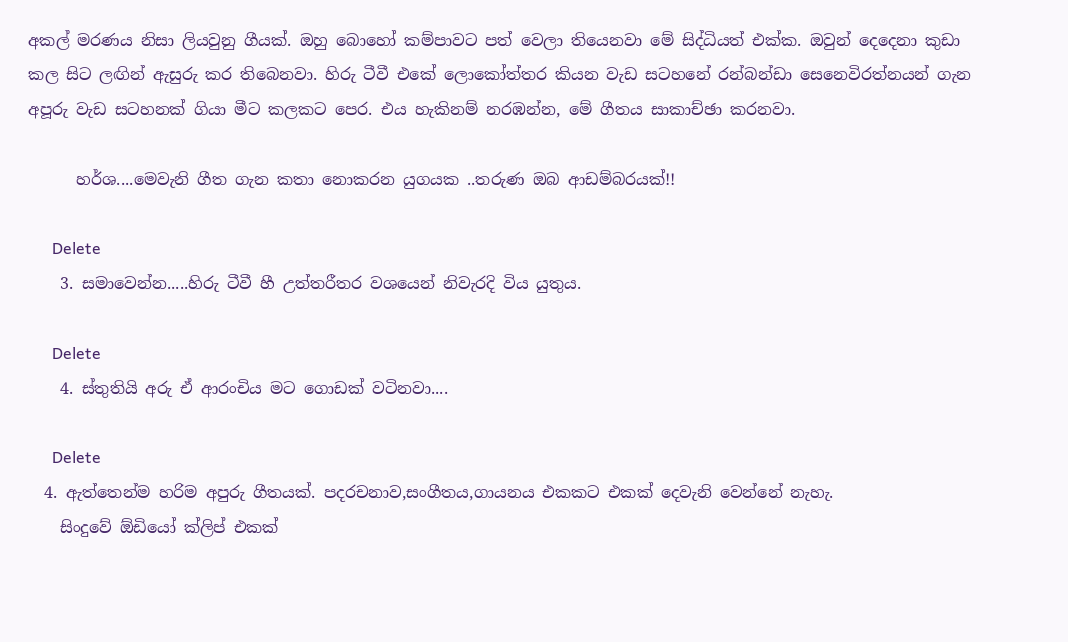අකල් මරණය නිසා ලියවුනු ගීයක්. ඔහු බොහෝ කම්පාවට පත් වෙලා තියෙනවා මේ සිද්ධියත් එක්ක. ඔවුන් දෙදෙනා කුඩා කල සිට ලඟින් ඇසුරු කර තිබෙනවා. හිරු ටීවී එකේ ලොකෝත්තර කියන වැඩ සටහනේ රන්බන්ඩා සෙනෙවිරත්නයන් ගැන අපූරු වැඩ සටහනක් ගියා මීට කලකට පෙර. එය හැකිනම් නරඹන්න, මේ ගීතය සාකාච්ඡා කරනවා.

      හර්ශ....මෙවැනි ගීත ගැන කතා නොකරන යුගයක ..තරුණ ඔබ ආඩම්බරයක්!!

      Delete
    3. සමාවෙන්න.....හිරු ටීවී හී උත්තරීතර වශයෙන් නිවැරදි විය යුතුය.

      Delete
    4. ස්තුතියි අරු ඒ ආරංචිය මට ගොඩක් වටිනවා....

      Delete
  4. ඇත්තෙන්ම හරිම අපුරු ගීතයක්. පදරචනාව,සංගීතය,ගායනය එකකට එකක් දෙවැනි වෙන්නේ නැහැ.
    සිංදුවේ ඕඩියෝ ක්ලිප් එකක්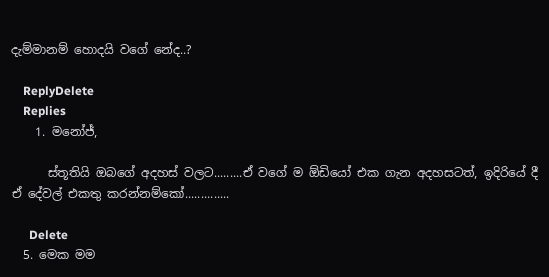දැම්මානම් හොදයි වගේ නේද..?

    ReplyDelete
    Replies
    1. මනෝජ්,

      ස්තූතියි ඔබගේ අදහස් වලට.........ඒ වගේ ම ඕඩියෝ එක ගැන අදහසටත්, ඉදිරියේ දී ඒ දේවල් එකතු කරන්නම්කෝ..............

      Delete
  5. මෙක මම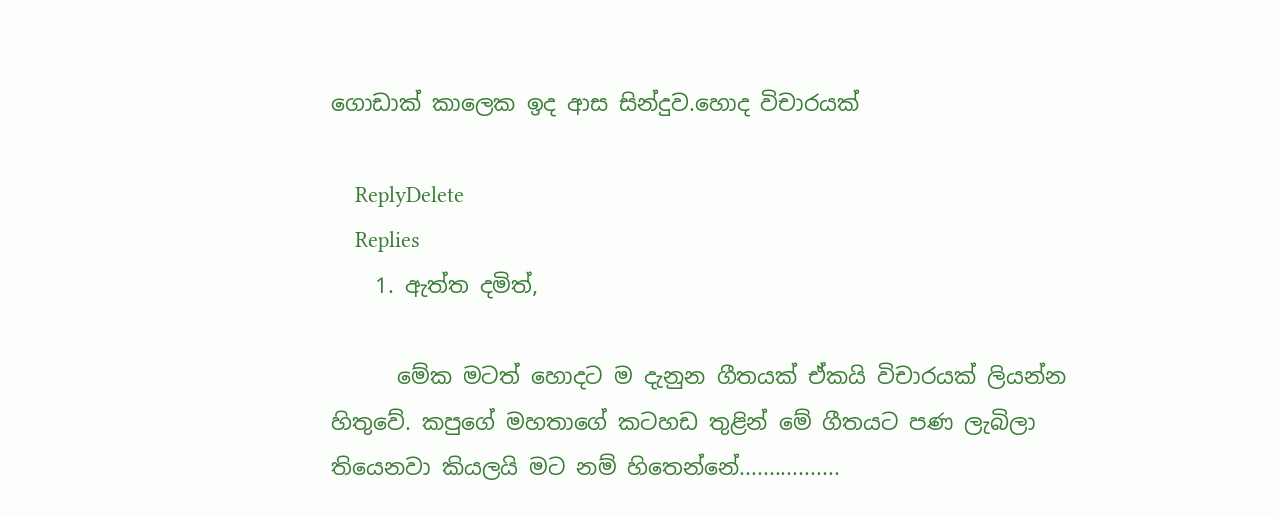ගොඩාක් කාලෙක ඉද ආස සින්දුව.හොද විචාරයක්

    ReplyDelete
    Replies
    1. ඇත්ත දමිත්,

      මේක මටත් හොදට ම දැනුන ගීතයක් ඒකයි විචාරයක් ලියන්න හිතුවේ. කපුගේ මහතාගේ කටහඩ තුළින් මේ ගීතයට පණ ලැබිලා තියෙනවා කියලයි මට නම් හිතෙන්නේ.................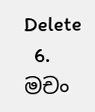Delete
  6. මචං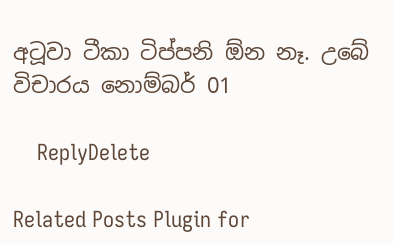අටූවා ටීකා ටිප්පනි ඕන නෑ. උබේ විචාරය නොම්බර් 01

    ReplyDelete

Related Posts Plugin for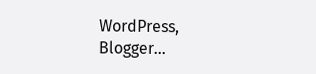WordPress, Blogger...